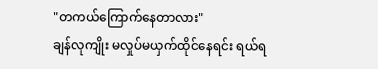"တကယ်ကြောက်နေတာလား"
ချန်လုကျိုး မလှုပ်မယှက်ထိုင်နေရင်း ရယ်ရ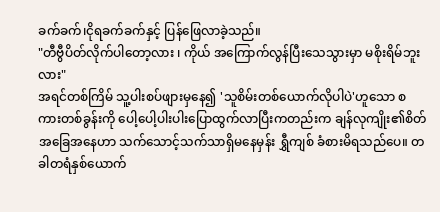ခက်ခက်၊ငိုရခက်ခက်နှင့် ပြန်ဖြေလာခဲ့သည်။
"တီဗွီပိတ်လိုက်ပါတော့လား ၊ ကိုယ် အကြောက်လွန်ပြီးသေသွားမှာ မစိုးရိမ်ဘူးလား"
အရင်တစ်ကြိမ် သူ့ပါးစပ်ဖျားမှနေ၍ 'သူစိမ်းတစ်ယောက်လိုပါပဲ'ဟူသော စကားတစ်ခွန်းကို ပေါ့ပေါ့ပါးပါးပြောထွက်လာပြီးကတည်းက ချန်လုကျိုး၏စိတ်အခြေအနေဟာ သက်သောင့်သက်သာရှိမနေမှန်း ရွှီကျစ် ခံစားမိရသည်ပေ။ တခါတရံနှစ်ယောက်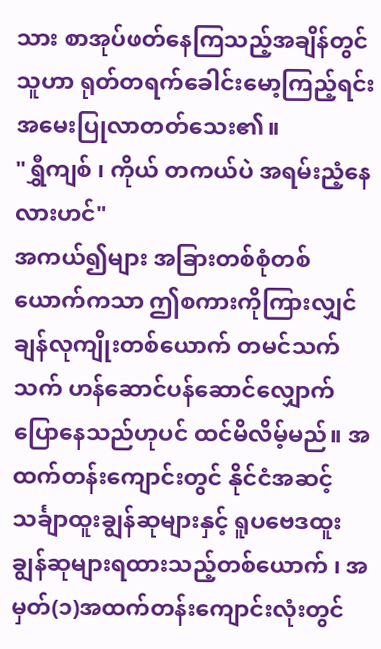သား စာအုပ်ဖတ်နေကြသည့်အချိန်တွင် သူဟာ ရုတ်တရက်ခေါင်းမော့ကြည့်ရင်း အမေးပြုလာတတ်သေး၏။
"ရွှီကျစ် ၊ ကိုယ် တကယ်ပဲ အရမ်းညံ့နေလားဟင်"
အကယ်၍များ အခြားတစ်စုံတစ်ယောက်ကသာ ဤစကားကိုကြားလျှင် ချန်လုကျိုးတစ်ယောက် တမင်သက်သက် ဟန်ဆောင်ပန်ဆောင်လျှောက်ပြောနေသည်ဟုပင် ထင်မိလိမ့်မည်။ အထက်တန်းကျောင်းတွင် နိုင်ငံအဆင့် သင်္ချာထူးချွန်ဆုများနှင့် ရူပဗေဒထူးချွန်ဆုများရထားသည့်တစ်ယောက် ၊ အမှတ်(၁)အထက်တန်းကျောင်းလုံးတွင်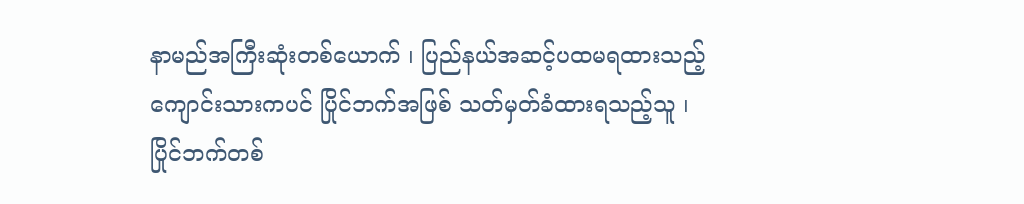နာမည်အကြီးဆုံးတစ်ယောက် ၊ ပြည်နယ်အဆင့်ပထမရထားသည့်ကျောင်းသားကပင် ပြိုင်ဘက်အဖြစ် သတ်မှတ်ခံထားရသည့်သူ ၊ ပြိုင်ဘက်တစ်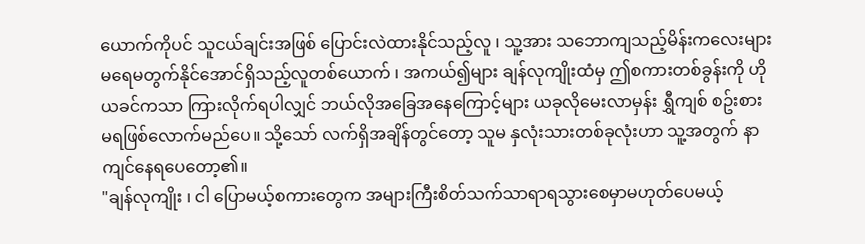ယောက်ကိုပင် သူငယ်ချင်းအဖြစ် ပြောင်းလဲထားနိုင်သည့်လူ ၊ သူ့အား သဘောကျသည့်မိန်းကလေးများ မရေမတွက်နိုင်အောင်ရှိသည့်လူတစ်ယောက် ၊ အကယ်၍များ ချန်လုကျိုးထံမှ ဤစကားတစ်ခွန်းကို ဟိုယခင်ကသာ ကြားလိုက်ရပါလျှင် ဘယ်လိုအခြေအနေကြောင့်များ ယခုလိုမေးလာမှန်း ရွှီကျစ် စဥ်းစားမရဖြစ်လောက်မည်ပေ။ သို့သော် လက်ရှိအချိန်တွင်တော့ သူမ နှလုံးသားတစ်ခုလုံးဟာ သူ့အတွက် နာကျင်နေရပေတော့၏။
"ချန်လုကျိုး ၊ ငါ ပြောမယ့်စကားတွေက အများကြီးစိတ်သက်သာရာရသွားစေမှာမဟုတ်ပေမယ့်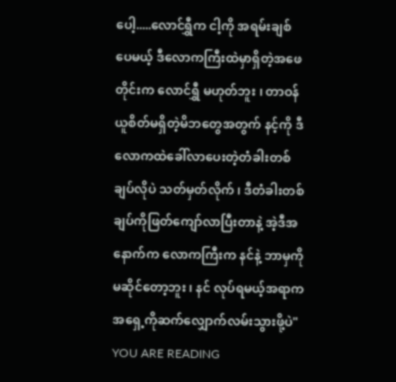ပေါ့.....လောင်ရွှီက ငါ့ကို အရမ်းချစ်ပေမယ့် ဒီလောကကြီးထဲမှာရှိတဲ့အဖေတိုင်းက လောင်ရွှီ မဟုတ်ဘူး ၊ တာဝန်ယူစိတ်မရှိတဲ့မိဘတွေအတွက် နင့်ကို ဒီလောကထဲခေါ်လာပေးတဲ့တံခါးတစ်ချပ်လိုပဲ သတ်မှတ်လိုက် ၊ ဒီတံခါးတစ်ချပ်ကိုဖြတ်ကျော်လာပြီးတာနဲ့ အဲ့ဒီအနောက်က လောကကြီးက နင်နဲ့ ဘာမှကိုမဆိုင်တော့ဘူး ၊ နင် လုပ်ရမယ့်အရာက အရှေ့ကိုဆက်လျှောက်လမ်းသွားဖို့ပဲ"
YOU ARE READING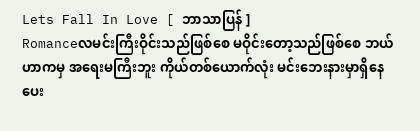Lets Fall In Love [ ဘာသာပြန် ]
Romanceလမင်းကြီးဝိုင်းသည်ဖြစ်စေ မဝိုင်းတော့သည်ဖြစ်စေ ဘယ်ဟာကမှ အရေးမကြီးဘူး ကိုယ်တစ်ယောက်လုံး မင်းဘေးနားမှာရှိနေပေး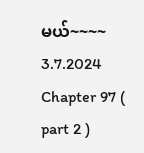မယ်~~~~ 3.7.2024
Chapter 97 ( part 2 )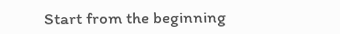Start from the beginning